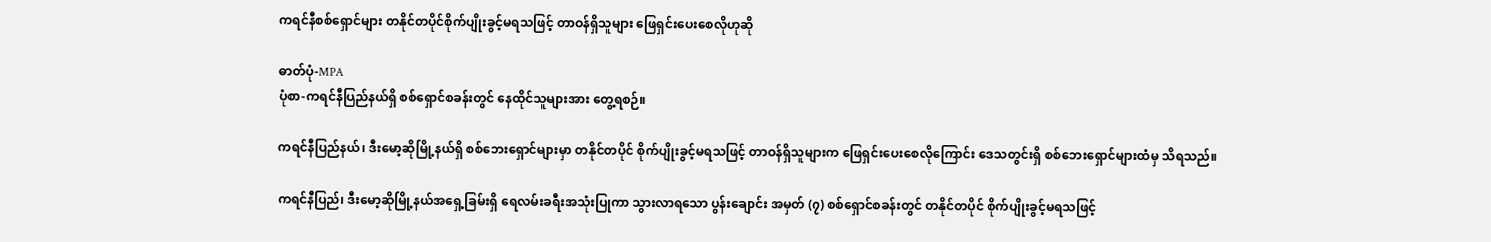ကရင်နီစစ်ရှောင်များ တနိုင်တပိုင်စိုက်ပျိုးခွင့်မရသဖြင့် တာဝန်ရှိသူများ ဖြေရှင်းပေးစေလိုဟုဆို

ဓာတ်ပုံ-MPA
ပုံစာ-ကရင်နီပြည်နယ်ရှိ စစ်ရှောင်စခန်းတွင် နေထိုင်သူများအား တွေ့ရစဉ်။

ကရင်နီပြည်နယ်၊ ဒီးမော့ဆိုမြို့နယ်ရှိ စစ်ဘေးရှောင်များမှာ တနိုင်တပိုင် စိုက်ပျိုးခွင့်မရသဖြင့် တာဝန်ရှိသူများက ဖြေရှင်းပေးစေလိုကြောင်း ဒေသတွင်းရှိ စစ်ဘေးရှောင်များထံမှ သိရသည်။

ကရင်နီပြည်၊ ဒီးမော့ဆိုမြို့နယ်အရှေ့ခြမ်းရှိ ရေလမ်းခရီးအသုံးပြုကာ သွားလာရသော ပွန်းချောင်း အမှတ် (၇) စစ်ရှောင်စခန်းတွင် တနိုင်တပိုင် စိုက်ပျိုးခွင့်မရသဖြင့်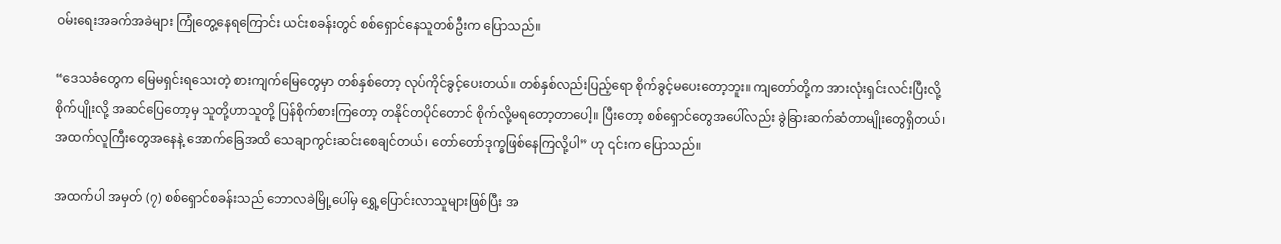ဝမ်းရေးအခက်အခဲများ ကြုံတွေ့နေရကြောင်း ယင်းစခန်းတွင် စစ်ရှောင်နေသူတစ်ဦးက ပြောသည်။

“ဒေသခံတွေက မြေမရှင်းရသေးတဲ့ စားကျက်မြေတွေမှာ တစ်နှစ်တော့ လုပ်ကိုင်ခွင့်ပေးတယ်။ တစ်နှစ်လည်းပြည့်ရော စိုက်ခွင့်မပေးတော့ဘူး။ ကျတော်တို့က အားလုံးရှင်းလင်းပြီးလို့ စိုက်ပျိုးလို့ အဆင်ပြေတော့မှ သူတို့ဟာသူတို့ ပြန်စိုက်စားကြတော့ တနိုင်တပိုင်တောင် စိုက်လို့မရတော့တာပေါ့။ ပြီးတော့ စစ်ရှောင်တွေအပေါ်လည်း ခွဲခြားဆက်ဆံတာမျိုးတွေရှိတယ်၊ အထက်လူကြီးတွေအနေနဲ့ အောက်ခြေအထိ သေချာကွင်းဆင်းစေချင်တယ်၊ တော်တော်ဒုက္ခဖြစ်နေကြလို့ပါ” ဟု ၎င်းက ပြောသည်။

အထက်ပါ အမှတ် (၇) စစ်ရှောင်စခန်းသည် ဘောလခဲမြို့ပေါ်မှ ရွှေ့ပြောင်းလာသူများဖြစ်ပြီး အ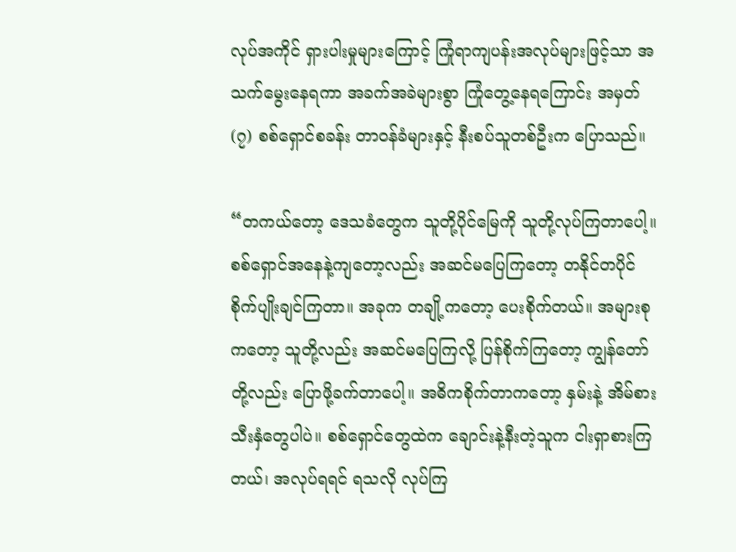လုပ်အကိုင် ရှားပါးမှုများကြောင့် ကြုံရာကျပန်းအလုပ်များဖြင့်သာ အသက်မွေးနေရကာ အခက်အခဲများစွာ ကြုံတွေ့နေရကြောင်း အမှတ် (၇) စစ်ရှောင်စခန်း တာဝန်ခံများနှင့် နီးစပ်သူတစ်ဦးက ပြောသည်။

“တကယ်တော့ ဒေသခံတွေက သူတို့ပိုင်မြေကို သူတို့လုပ်ကြတာပေါ့။ စစ်ရှောင်အနေနဲ့ကျတော့လည်း အဆင်မပြေကြတော့ တနိုင်တပိုင် စိုက်ပျိုးချင်ကြတာ။ အခုက တချို့ကတော့ ပေးစိုက်တယ်။ အများစုကတော့ သူတို့လည်း အဆင်မပြေကြလို့ ပြန်စိုက်ကြတော့ ကျွန်တော်တို့လည်း ပြောဖို့ခက်တာပေါ့။ အဓိကစိုက်တာကတော့ နှမ်းနဲ့ အိမ်စားသီးနှံတွေပါပဲ။ စစ်ရှောင်တွေထဲက ချောင်းနဲ့နီးတဲ့သူက ငါးရှာစားကြတယ်၊ အလုပ်ရရင် ရသလို လုပ်ကြ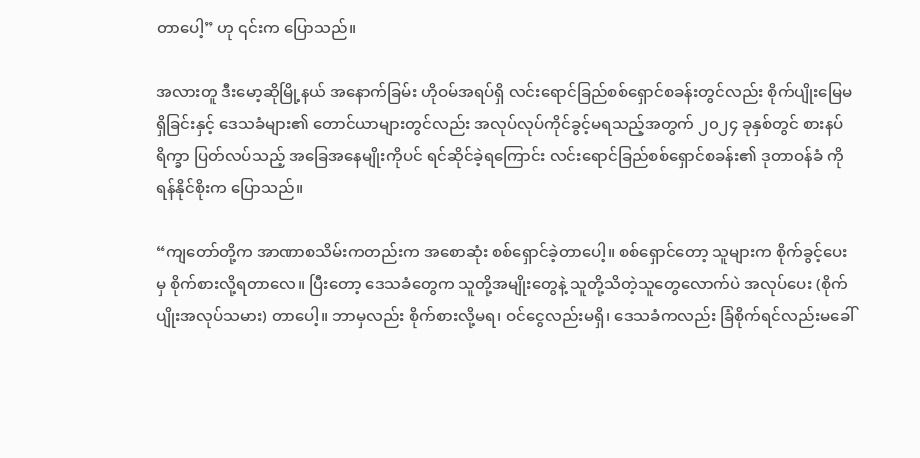တာပေါ့” ဟု ၎င်းက ပြောသည်။

အလားတူ ဒီးမော့ဆိုမြို့နယ် အနောက်ခြမ်း ဟိုဝမ်အရပ်ရှိ လင်းရောင်ခြည်စစ်ရှောင်စခန်းတွင်လည်း စိုက်ပျိုးမြေမရှိခြင်းနှင့် ဒေသခံများ၏ တောင်ယာများတွင်လည်း အလုပ်လုပ်ကိုင်ခွင့်မရသည့်အတွက် ၂၀၂၄ ခုနှစ်တွင် စားနပ်ရိက္ခာ ပြတ်လပ်သည့် အခြေအနေမျိုးကိုပင် ရင်ဆိုင်ခဲ့ရကြောင်း လင်းရောင်ခြည်စစ်ရှောင်စခန်း၏ ဒုတာဝန်ခံ ကိုရန်နိုင်စိုးက ပြောသည်။

“ကျတော်တို့က အာဏာစသိမ်းကတည်းက အစောဆုံး စစ်ရှောင်ခဲ့တာပေါ့။ စစ်ရှောင်တော့ သူများက စိုက်ခွင့်ပေးမှ စိုက်စားလို့ရတာလေ။ ပြီးတော့ ဒေသခံတွေက သူတို့အမျိုးတွေနဲ့ သူတို့သိတဲ့သူတွေလောက်ပဲ အလုပ်ပေး (စိုက်ပျိုးအလုပ်သမား) တာပေါ့။ ဘာမှလည်း စိုက်စားလို့မရ၊ ဝင်ငွေလည်းမရှိ၊ ဒေသခံကလည်း ခြံစိုက်ရင်လည်းမခေါ်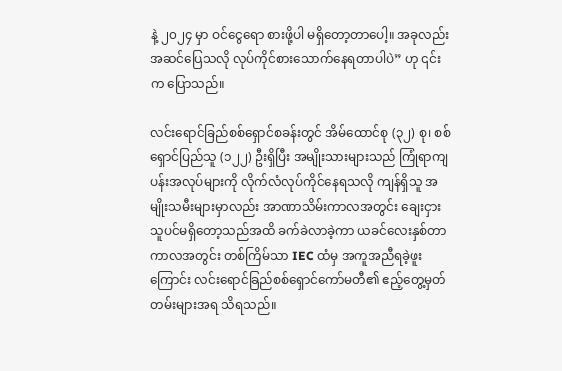နဲ့ ၂၀၂၄ မှာ ဝင်ငွေရော စားဖို့ပါ မရှိတော့တာပေါ့။ အခုလည်း အဆင်ပြေသလို လုပ်ကိုင်စားသောက်နေရတာပါပဲ” ဟု ၎င်းက ပြောသည်။

လင်းရောင်ခြည်စစ်ရှောင်စခန်းတွင် အိမ်ထောင်စု (၃၂) စု၊ စစ်ရှောင်ပြည်သူ (၁၂၂) ဦးရှိပြီး အမျိုးသားများသည် ကြုံရာကျပန်းအလုပ်များကို လိုက်လံလုပ်ကိုင်နေရသလို ကျန်ရှိသူ အမျိုးသမီးများမှာလည်း အာဏာသိမ်းကာလအတွင်း ချေးငှားသူပင်မရှိတော့သည်အထိ ခက်ခဲလာခဲ့ကာ ယခင်လေးနှစ်တာကာလအတွင်း တစ်ကြိမ်သာ IEC ထံမှ အကူအညီရခဲ့ဖူးကြောင်း လင်းရောင်ခြည်စစ်ရှောင်ကော်မတီ၏ ဧည့်တွေ့မှတ်တမ်းများအရ သိရသည်။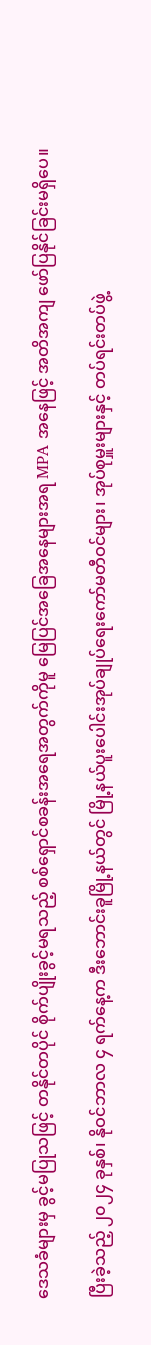ဒေသခံများမှ ခွင့်မပြုသဖြင့် တနိုင်တပိုင် စိုက်ပျိုးခွင့်မရသည့် စစ်ရှောင်စခန်းအရေအတွက်ကိုမူ မြေပြင်အခြေအနေများအရ MPA အနေဖြင့် အတိအကျ ဖော်ပြနိုင်ခြင်းမရှိပေ။

ပြီးခဲ့သည့် ၂၀၂၄ ခုနှစ်၊ နိုဝင်ဘာလ ၄ ရက်နေ့က ဒီးဘောင်းခူမြို့နယ်တွင် မြို့နယ်ပူးပေါင်းအုပ်ချုပ်ရေးကော်မတီဝင်များ၊ အုပ်စုမှူးများနှင့် တပ်ရင်းတပ်ဖွဲ့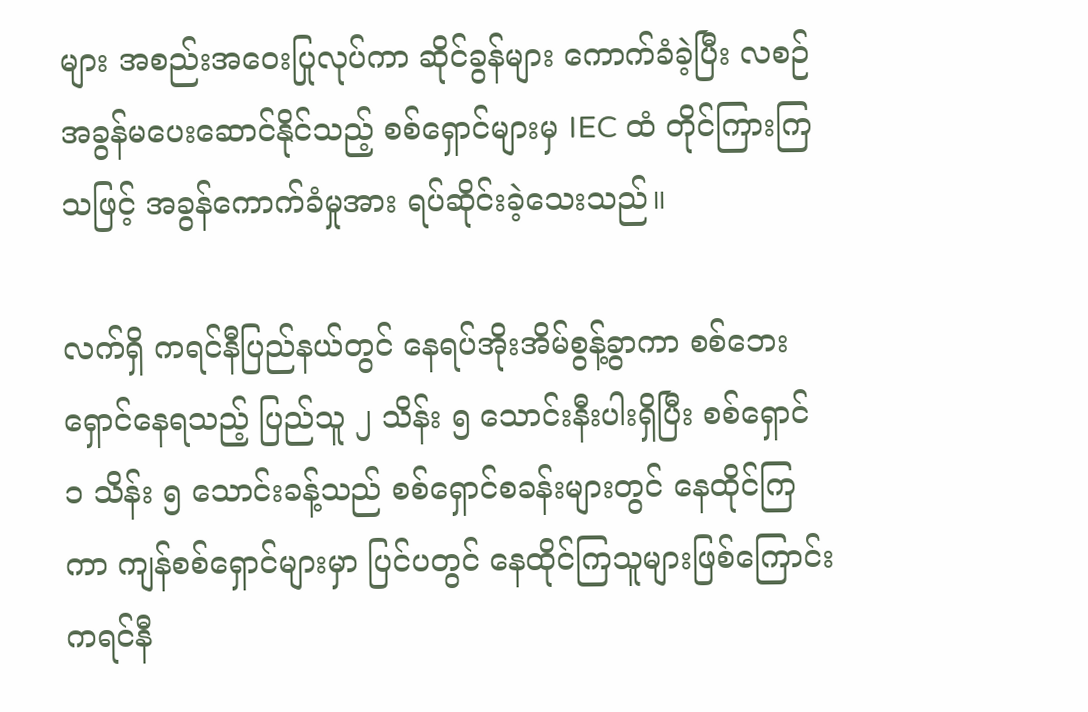များ အစည်းအဝေးပြုလုပ်ကာ ဆိုင်ခွန်များ ကောက်ခံခဲ့ပြီး လစဉ်အခွန်မပေးဆောင်နိုင်သည့် စစ်ရှောင်များမှ IEC ထံ တိုင်ကြားကြသဖြင့် အခွန်ကောက်ခံမှုအား ရပ်ဆိုင်းခဲ့သေးသည်။

လက်ရှိ ကရင်နီပြည်နယ်တွင် နေရပ်အိုးအိမ်စွန့်ခွာကာ စစ်ဘေးရှောင်နေရသည့် ပြည်သူ ၂ သိန်း ၅ သောင်းနီးပါးရှိပြီး စစ်ရှောင် ၁ သိန်း ၅ သောင်းခန့်သည် စစ်ရှောင်စခန်းများတွင် နေထိုင်ကြကာ ကျန်စစ်ရှောင်များမှာ ပြင်ပတွင် နေထိုင်ကြသူများဖြစ်ကြောင်း ကရင်နီ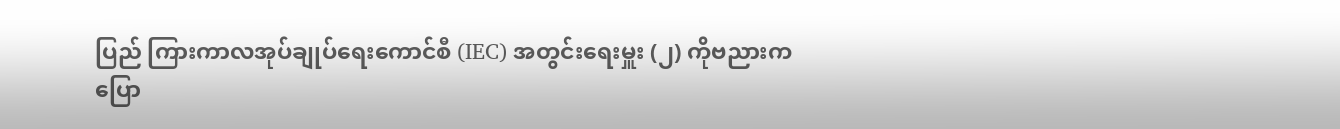ပြည် ကြားကာလအုပ်ချုပ်ရေးကောင်စီ (IEC) အတွင်းရေးမှူး (၂) ကိုဗညားက ပြော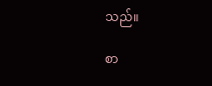သည်။

စာ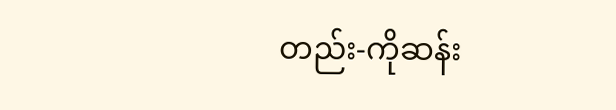တည်း-ကိုဆန်း